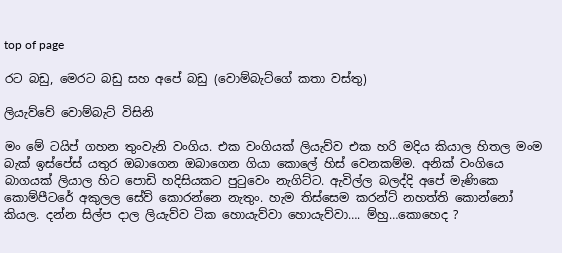top of page

රට බඩු, මෙරට බඩු සහ අපේ බඩු (වොම්බැට්ගේ කතා වස්තු)

ලියැව්වේ වොම්බැට් විසිනි

මං මේ ටයිප් ගහන තුංවැනි වංගිය. එක වංගියක් ලියැව්ව එක හරි මදිය කියාල හිතල මංම බැක් ඉස්පේස් යතුර ඔබාගෙන ඔබාගෙන ගියා කොලේ හිස් වෙනකම්ම. අනික් වංගියෙ බාගයක් ලියාල හිට පොඩි හදිසියකට පුටුවෙං නැගිට්ට. ඇවිල්ල බලද්දි අපේ මැණිකෙ කොම්පීටරේ අකුලල සේව් කොරන්නෙ නැතුං. හැම තිස්සෙම කරන්ට් නහත්ති කොන්නෝ කියල. දන්න සිල්ප දාල ලියැව්ව ටික හොයැව්වා හොයැව්වා…. ම්හු…කොහෙද ?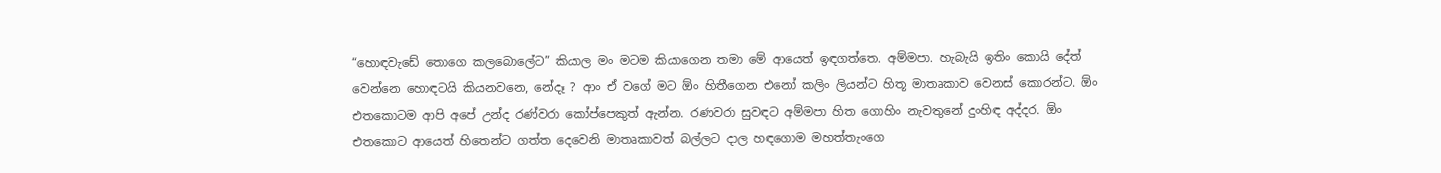“හොඳවැඩේ තොගෙ කලබොලේට” කියාල මං මටම කියාගෙන තමා මේ ආයෙත් ඉඳගත්තෙ. අම්මපා. හැබැයි ඉතිං කොයි දේත් වෙන්නෙ හොඳටයි කියනවනෙ, නේදෑ ? ආං ඒ වගේ මට ඕං හිතීගෙන එනෝ කලිං ලියන්ට හිතූ මාතෘකාව වෙනස් කොරන්ට. ඕං එතකොටම ආපි අපේ උන්ද රණ්වරා කෝප්පෙකුත් ඇන්න. රණවරා සුවඳට අම්මපා හිත ගොහිං නැවතුනේ දුංහිඳ අද්දර. ඕං එතකොට ආයෙත් හිතෙන්ට ගත්ත දෙවෙනි මාතෘකාවත් බල්ලට දාල හඳගොම මහත්තැංගෙ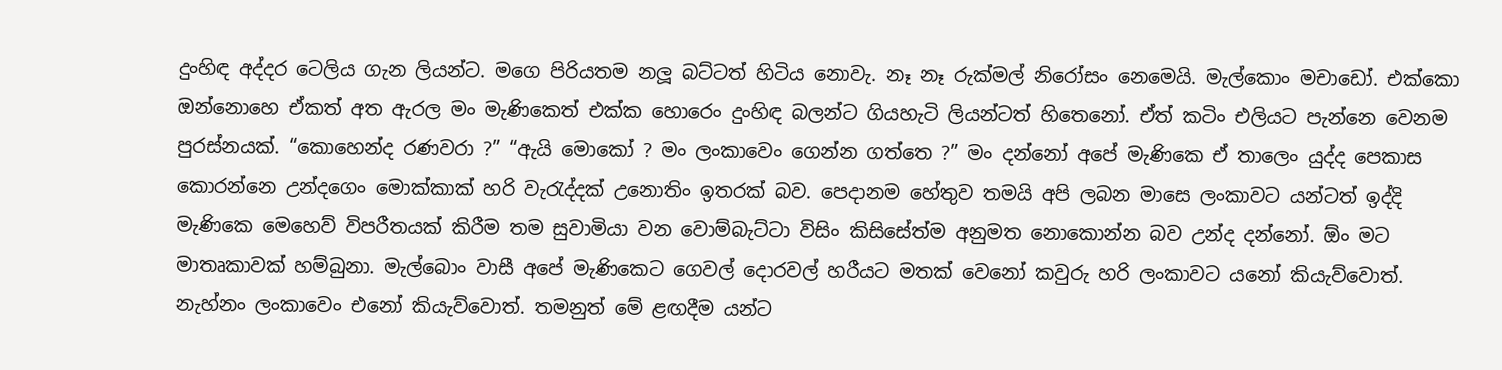දුංහිඳ අද්දර ටෙලිය ගැන ලියන්ට. මගෙ පිරියතම නලූ බට්ටත් හිටිය නොවැ. නෑ නෑ රුක්මල් නිරෝසං නෙමෙයි. මැල්කොං මචාඩෝ. එක්කො ඔන්නොහෙ ඒකත් අත ඇරල මං මැණිකෙත් එක්ක හොරෙං දුංහිඳ බලන්ට ගියහැටි ලියන්ටත් හිතෙනෝ. ඒත් කටිං එලියට පැන්නෙ වෙනම පුරස්නයක්. “කොහෙන්ද රණවරා ?” “ඇයි මොකෝ ? මං ලංකාවෙං ගෙන්න ගත්තෙ ?” මං දන්නෝ අපේ මැණිකෙ ඒ තාලෙං යුද්ද පෙකාස කොරන්නෙ උන්දගෙං මොක්කාක් හරි වැරැද්දක් උනොතිං ඉතරක් බව. පෙදානම හේතුව තමයි අපි ලබන මාසෙ ලංකාවට යන්ටත් ඉද්දි මැණිකෙ මෙහෙව් විපරීතයක් කිරීම තම සුවාමියා වන වොම්බැට්ටා විසිං කිසිසේත්ම අනුමත නොකොන්න බව උන්ද දන්නෝ. ඕං මට මාතෘකාවක් හම්බුනා. මැල්බොං වාසී අපේ මැණිකෙට ගෙවල් දොරවල් හරීයට මතක් වෙනෝ කවුරු හරි ලංකාවට යනෝ කියැව්වොත්. නැහ්නං ලංකාවෙං එනෝ කියැව්වොත්. තමනුත් මේ ළඟදීම යන්ට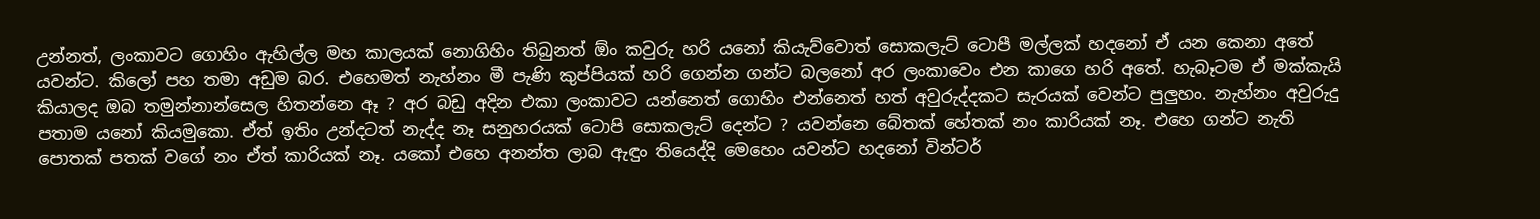උන්නත්, ලංකාවට ගොහිං ඇහිල්ල මහ කාලයක් නොගිහිං තිබුනත් ඕං කවුරු හරි යනෝ කියැව්වොත් සොකලැට් ටොපී මල්ලක් හදනෝ ඒ යන කෙනා අතේ යවන්ට. කිලෝ පහ තමා අඩුම බර. එහෙමත් නැහ්නං මී පැණි කුප්පියක් හරි ගෙන්න ගන්ට බලනෝ අර ලංකාවෙං එන කාගෙ හරි අතේ. හැබෑටම ඒ මක්කැයි කියාලද ඔබ තමුන්නාන්සෙල හිතන්නෙ ඈ ? අර බඩු අදින එකා ලංකාවට යන්නෙත් ගොහිං එන්නෙත් හත් අවුරුද්දකට සැරයක් වෙන්ට පුලුහං. නැහ්නං අවුරුදු පතාම යනෝ කියමුකො. ඒත් ඉතිං උන්දටත් නැද්ද නෑ සනුහරයක් ටොපි සොකලැට් දෙන්ට ? යවන්නෙ බේතක් හේතක් නං කාරියක් නෑ. එහෙ ගන්ට නැති පොතක් පතක් වගේ නං ඒත් කාරියක් නෑ. යකෝ එහෙ අනන්ත ලාබ ඇඳුං තියෙද්දි මෙහෙං යවන්ට හදනෝ වින්ටර්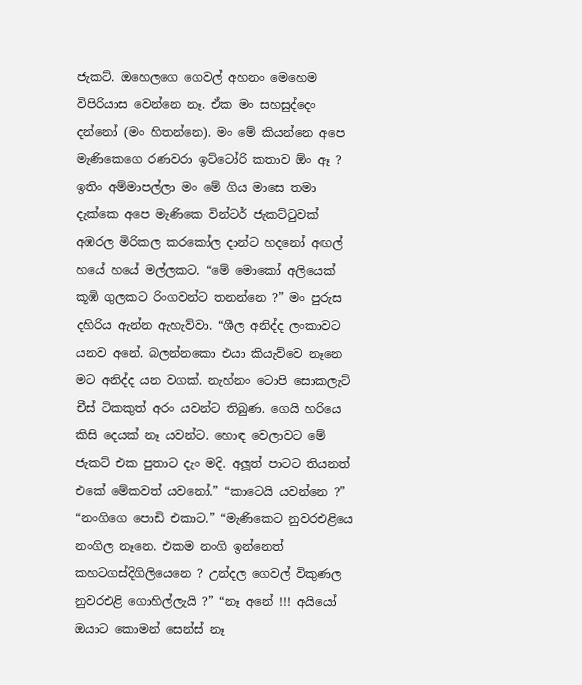ජැකට්. ඔහෙලගෙ ගෙවල් අහනං මෙහෙම විපිරියාස වෙන්නෙ නෑ. ඒක මං සහසුද්දෙං දන්නෝ (මං හිතන්නෙ). මං මේ කියන්නෙ අපෙ මැණිකෙගෙ රණවරා ඉට්ටෝරි කතාව ඕං ඈ ? ඉතිං අම්මාපල්ලා මං මේ ගිය මාසෙ තමා දැක්කෙ අපෙ මැණිකෙ වින්ටර් ජැකට්ටුවක් අඹරල මිරිකල කරකෝල දාන්ට හදනෝ අඟල් හයේ හයේ මල්ලකට. “මේ මොකෝ අලියෙක් කූඹි ගුලකට රිංගවන්ට තනන්නෙ ?” මං පුරුස දහිරිය ඇන්න ඇහැව්වා. “ශීල අනිද්ද ලංකාවට යනව අනේ. බලන්නකො එයා කියැව්වෙ නෑනෙ මට අනිද්ද යන වගක්. නැහ්නං ටොපි සොකලැට් චීස් ටිකකුත් අරං යවන්ට තිබුණ. ගෙයි හරියෙ කිසි දෙයක් නෑ යවන්ට. හොඳ වෙලාවට මේ ජැකට් එක පුතාට දැං මදි. අලූත් පාටට තියනත් එකේ මේකවත් යවනෝ.” “කාටෙයි යවන්නෙ ?” “නංගිගෙ පොඩි එකාට.” “මැණිකෙට නුවරඑළියෙ නංගිල නෑනෙ. එකම නංගි ඉන්නෙත් කහටගස්දිගිලියෙනෙ ? උන්දල ගෙවල් විකුණල නුවරඑළි ගොහිල්ලැයි ?” “නෑ අනේ !!! අයියෝ ඔයාට කොමන් සෙන්ස් නෑ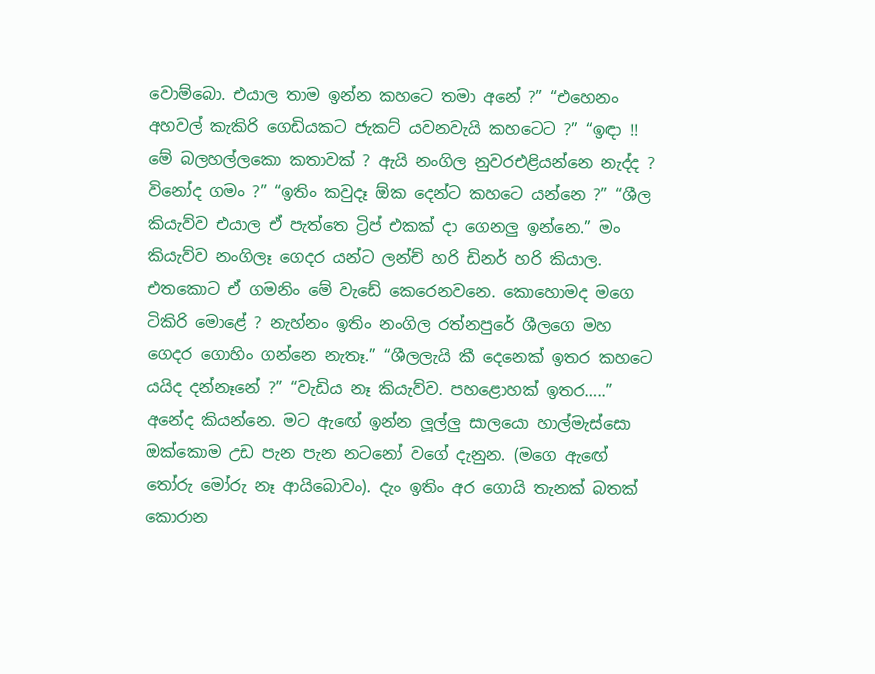වොම්බො. එයාල තාම ඉන්න කහටෙ තමා අනේ ?” “එහෙනං අහවල් කැකිරි ගෙඩියකට ජැකට් යවනවැයි කහටෙට ?” “ඉඳා !! මේ බලහල්ලකො කතාවක් ? ඇයි නංගිල නුවරඑළියන්නෙ නැද්ද ? විනෝද ගමං ?” “ඉතිං කවුදෑ ඕක දෙන්ට කහටෙ යන්නෙ ?” “ශීල කියැව්ව එයාල ඒ පැත්තෙ ට්‍රිප් එකක් දා ගෙනලු ඉන්නෙ.” මං කියැව්ව නංගිලෑ ගෙදර යන්ට ලන්ච් හරි ඩිනර් හරි කියාල. එතකොට ඒ ගමනිං මේ වැඩේ කෙරෙනවනෙ. කොහොමද මගෙ ටිකිරි මොළේ ? නැහ්නං ඉතිං නංගිල රත්නපුරේ ශීලගෙ මහ ගෙදර ගොහිං ගන්නෙ නැතෑ.” “ශීලලැයි කී දෙනෙක් ඉතර කහටෙ යයිද දන්නෑනේ ?” “වැඩිය නෑ කියැව්ව. පහළොහක් ඉතර…..” අනේද කියන්නෙ. මට ඇඟේ ඉන්න ලූල්ලු සාලයො හාල්මැස්සො ඔක්කොම උඩ පැන පැන නටනෝ වගේ දැනුන. (මගෙ ඇඟේ තෝරු මෝරු නෑ ආයිබොවං). දැං ඉතිං අර ගොයි තැනක් බතක් කොරාන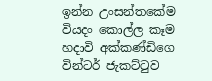ඉන්න උංසන්තකේම වියදං කොල්ල කෑම හදාවි අක්කණ්ඩිගෙ වින්ටර් ජැකට්ටුව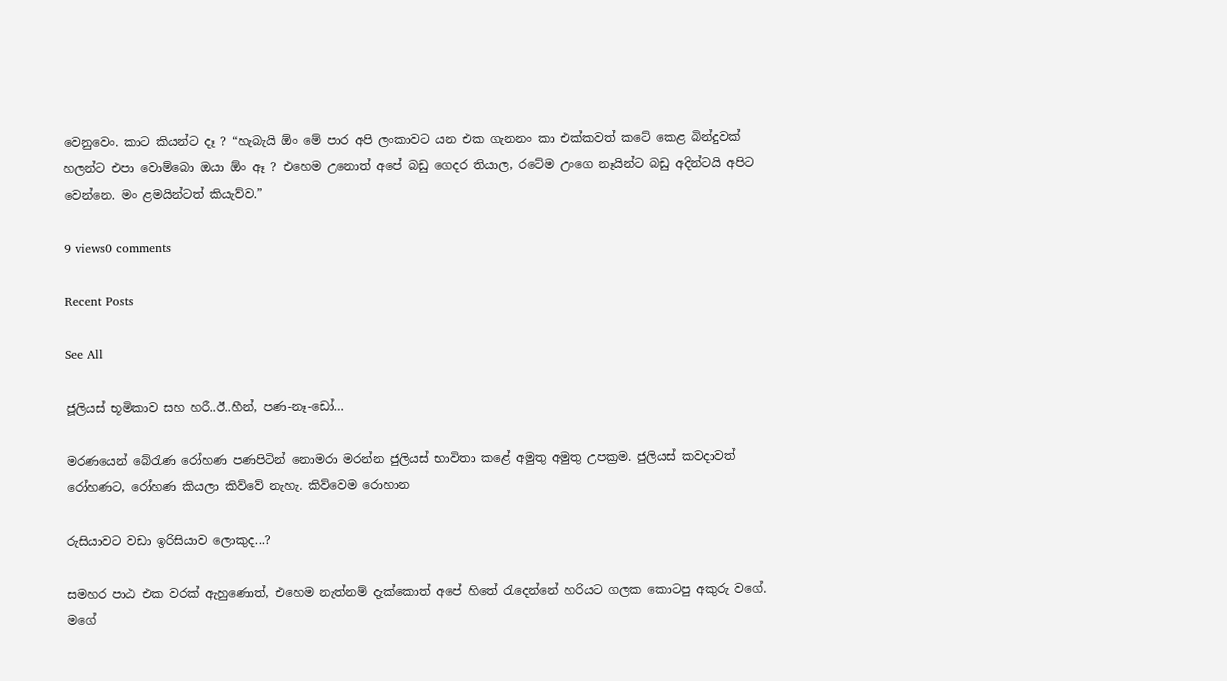වෙනුවෙං. කාට කියන්ට දෑ ? “හැබැයි ඕං මේ පාර අපි ලංකාවට යන එක ගැනනං කා එක්කවත් කටේ කෙළ බින්දුවක් හලන්ට එපා වොම්බො ඔයා ඕං ඈ ? එහෙම උනොත් අපේ බඩු ගෙදර තියාල, රටේම උංගෙ නෑයින්ට බඩු අදින්ටයි අපිට වෙන්නෙ. මං ළමයින්ටත් කියැව්ව.”

9 views0 comments

Recent Posts

See All

ජූලියස් භූමිකාව සහ හරී..ඊ..හීන්, පණ-නෑ-ඩෝ…

මරණයෙන් බේරැණ රෝහණ පණපිටින් නොමරා මරන්න ජුලියස් භාවිතා කළේ අමුතු අමුතු උපක්‍රම. ජුලියස් කවදාවත් රෝහණට, රෝහණ කියලා කිව්වේ නැහැ. කිව්වෙම රොහාන

රුසියාවට වඩා ඉරිසියාව ලොකුද...?

සමහර පාඨ එක වරක් ඇහුණොත්, එහෙම නැත්නම් දැක්කොත් අපේ හිතේ රැදෙන්නේ හරියට ගලක කොටපු අකුරු වගේ. මගේ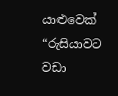යාළුවෙක් “රුසියාවට වඩා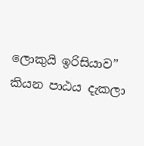ලොකුයි ඉරිසියාව” කියන පාඨය දැකලා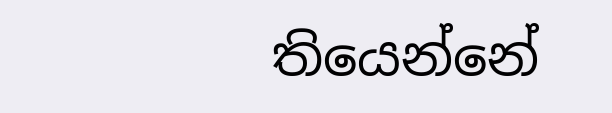තියෙන්නේ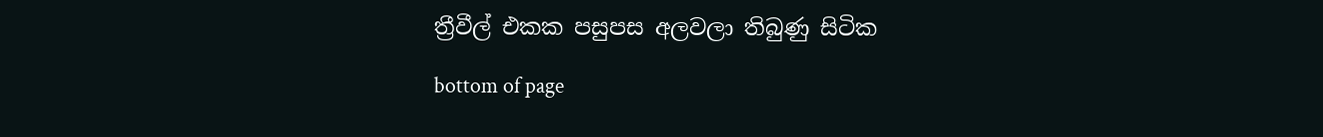ත්‍රීවීල් එකක පසුපස අලවලා තිබුණු සිටික

bottom of page